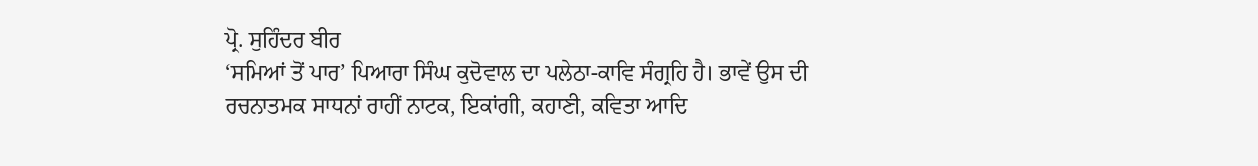ਪ੍ਰੋ. ਸੁਹਿੰਦਰ ਬੀਰ
‘ਸਮਿਆਂ ਤੋਂ ਪਾਰ’ ਪਿਆਰਾ ਸਿੰਘ ਕੁਦੋਵਾਲ ਦਾ ਪਲੇਠਾ-ਕਾਵਿ ਸੰਗ੍ਰਹਿ ਹੈ। ਭਾਵੇਂ ਉਸ ਦੀ ਰਚਨਾਤਮਕ ਸਾਧਨਾਂ ਰਾਹੀਂ ਨਾਟਕ, ਇਕਾਂਗੀ, ਕਹਾਣੀ, ਕਵਿਤਾ ਆਦਿ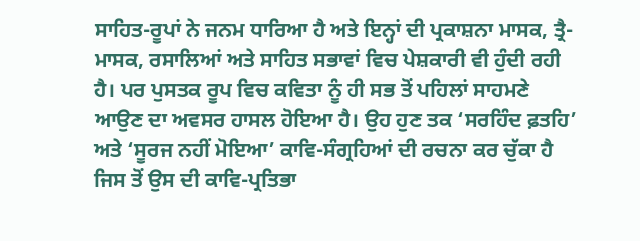ਸਾਹਿਤ-ਰੂਪਾਂ ਨੇ ਜਨਮ ਧਾਰਿਆ ਹੈ ਅਤੇ ਇਨ੍ਹਾਂ ਦੀ ਪ੍ਰਕਾਸ਼ਨਾ ਮਾਸਕ, ਤ੍ਰੈ-ਮਾਸਕ, ਰਸਾਲਿਆਂ ਅਤੇ ਸਾਹਿਤ ਸਭਾਵਾਂ ਵਿਚ ਪੇਸ਼ਕਾਰੀ ਵੀ ਹੁੰਦੀ ਰਹੀ ਹੈ। ਪਰ ਪੁਸਤਕ ਰੂਪ ਵਿਚ ਕਵਿਤਾ ਨੂੰ ਹੀ ਸਭ ਤੋਂ ਪਹਿਲਾਂ ਸਾਹਮਣੇ ਆਉਣ ਦਾ ਅਵਸਰ ਹਾਸਲ ਹੋਇਆ ਹੈ। ਉਹ ਹੁਣ ਤਕ ‘ਸਰਹਿੰਦ ਫ਼ਤਹਿ’ ਅਤੇ ‘ਸੂਰਜ ਨਹੀਂ ਮੋਇਆ’ ਕਾਵਿ-ਸੰਗ੍ਰਹਿਆਂ ਦੀ ਰਚਨਾ ਕਰ ਚੁੱਕਾ ਹੈ ਜਿਸ ਤੋਂ ਉਸ ਦੀ ਕਾਵਿ-ਪ੍ਰਤਿਭਾ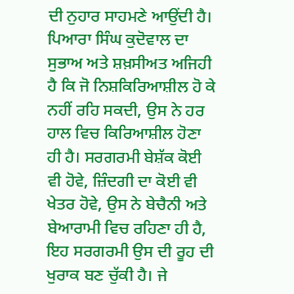ਦੀ ਨੁਹਾਰ ਸਾਹਮਣੇ ਆਉਂਦੀ ਹੈ।
ਪਿਆਰਾ ਸਿੰਘ ਕੁਦੋਵਾਲ ਦਾ ਸੁਭਾਅ ਅਤੇ ਸ਼ਖ਼ਸੀਅਤ ਅਜਿਹੀ ਹੈ ਕਿ ਜੋ ਨਿਸ਼ਕਿਰਿਆਸ਼ੀਲ ਹੋ ਕੇ ਨਹੀਂ ਰਹਿ ਸਕਦੀ, ਉਸ ਨੇ ਹਰ ਹਾਲ ਵਿਚ ਕਿਰਿਆਸ਼ੀਲ ਹੋਣਾ ਹੀ ਹੈ। ਸਰਗਰਮੀ ਬੇਸ਼ੱਕ ਕੋਈ ਵੀ ਹੋਵੇ, ਜ਼ਿੰਦਗੀ ਦਾ ਕੋਈ ਵੀ ਖੇਤਰ ਹੋਵੇ, ਉਸ ਨੇ ਬੇਚੈਨੀ ਅਤੇ ਬੇਆਰਾਮੀ ਵਿਚ ਰਹਿਣਾ ਹੀ ਹੈ, ਇਹ ਸਰਗਰਮੀ ਉਸ ਦੀ ਰੂਹ ਦੀ ਖੁਰਾਕ ਬਣ ਚੁੱਕੀ ਹੈ। ਜੇ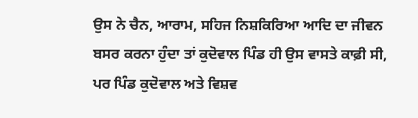ਉਸ ਨੇ ਚੈਨ, ਆਰਾਮ, ਸਹਿਜ ਨਿਸ਼ਕਿਰਿਆ ਆਦਿ ਦਾ ਜੀਵਨ ਬਸਰ ਕਰਨਾ ਹੁੰਦਾ ਤਾਂ ਕੁਦੋਵਾਲ ਪਿੰਡ ਹੀ ਉਸ ਵਾਸਤੇ ਕਾਫ਼ੀ ਸੀ, ਪਰ ਪਿੰਡ ਕੁਦੋਵਾਲ ਅਤੇ ਵਿਸ਼ਵ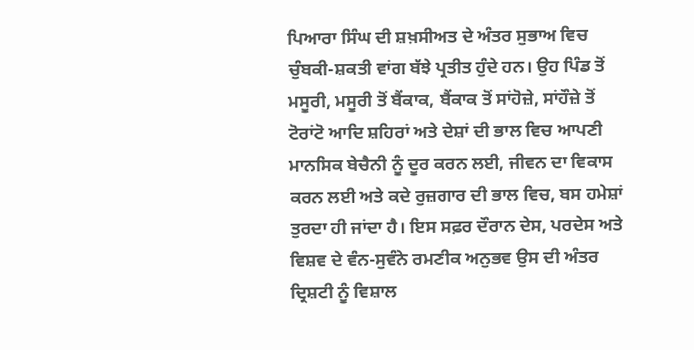ਪਿਆਰਾ ਸਿੰਘ ਦੀ ਸ਼ਖ਼ਸੀਅਤ ਦੇ ਅੰਤਰ ਸੁਭਾਅ ਵਿਚ ਚੁੰਬਕੀ-ਸ਼ਕਤੀ ਵਾਂਗ ਬੱਝੇ ਪ੍ਰਤੀਤ ਹੁੰਦੇ ਹਨ। ਉਹ ਪਿੰਡ ਤੋਂ ਮਸੂਰੀ, ਮਸੂਰੀ ਤੋਂ ਬੈਂਕਾਕ, ਬੈਂਕਾਕ ਤੋਂ ਸਾਂਹੋਜ਼ੇ, ਸਾਂਹੌਜ਼ੇ ਤੋਂ ਟੋਰਾਂਟੋ ਆਦਿ ਸ਼ਹਿਰਾਂ ਅਤੇ ਦੇਸ਼ਾਂ ਦੀ ਭਾਲ ਵਿਚ ਆਪਣੀ ਮਾਨਸਿਕ ਬੇਚੈਨੀ ਨੂੰ ਦੂਰ ਕਰਨ ਲਈ, ਜੀਵਨ ਦਾ ਵਿਕਾਸ ਕਰਨ ਲਈ ਅਤੇ ਕਦੇ ਰੁਜ਼ਗਾਰ ਦੀ ਭਾਲ ਵਿਚ, ਬਸ ਹਮੇਸ਼ਾਂ ਤੁਰਦਾ ਹੀ ਜਾਂਦਾ ਹੈ। ਇਸ ਸਫ਼ਰ ਦੌਰਾਨ ਦੇਸ, ਪਰਦੇਸ ਅਤੇ ਵਿਸ਼ਵ ਦੇ ਵੰਨ-ਸੁਵੰਨੇ ਰਮਣੀਕ ਅਨੁਭਵ ਉਸ ਦੀ ਅੰਤਰ ਦ੍ਰਿਸ਼ਟੀ ਨੂੰ ਵਿਸ਼ਾਲ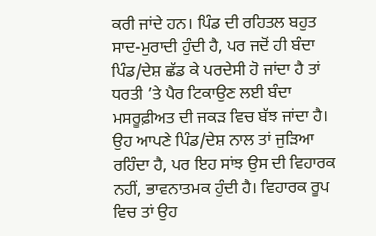ਕਰੀ ਜਾਂਦੇ ਹਨ। ਪਿੰਡ ਦੀ ਰਹਿਤਲ ਬਹੁਤ ਸਾਦ-ਮੁਰਾਦੀ ਹੁੰਦੀ ਹੈ, ਪਰ ਜਦੋਂ ਹੀ ਬੰਦਾ ਪਿੰਡ/ਦੇਸ਼ ਛੱਡ ਕੇ ਪਰਦੇਸੀ ਹੋ ਜਾਂਦਾ ਹੈ ਤਾਂ ਧਰਤੀ ’ਤੇ ਪੈਰ ਟਿਕਾਉਣ ਲਈ ਬੰਦਾ ਮਸਰੂਫ਼ੀਅਤ ਦੀ ਜਕੜ ਵਿਚ ਬੱਝ ਜਾਂਦਾ ਹੈ। ਉਹ ਆਪਣੇ ਪਿੰਡ/ਦੇਸ਼ ਨਾਲ ਤਾਂ ਜੁੜਿਆ ਰਹਿੰਦਾ ਹੈ, ਪਰ ਇਹ ਸਾਂਝ ਉਸ ਦੀ ਵਿਹਾਰਕ ਨਹੀਂ, ਭਾਵਨਾਤਮਕ ਹੁੰਦੀ ਹੈ। ਵਿਹਾਰਕ ਰੂਪ ਵਿਚ ਤਾਂ ਉਹ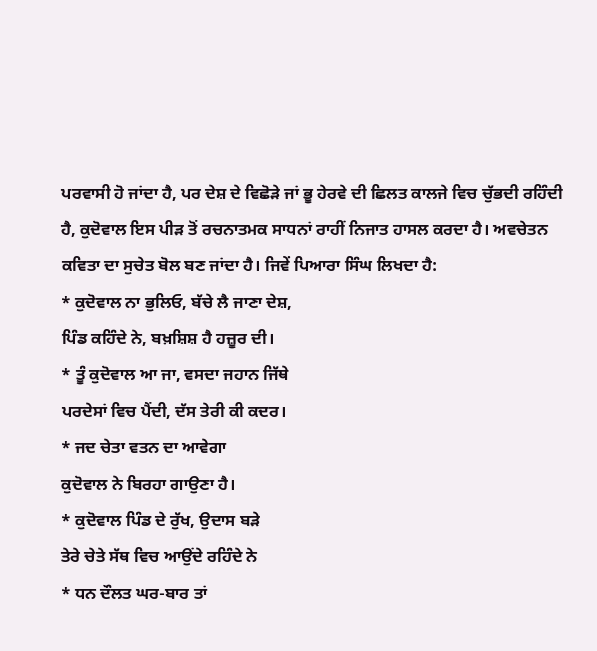ਪਰਵਾਸੀ ਹੋ ਜਾਂਦਾ ਹੈ, ਪਰ ਦੇਸ਼ ਦੇ ਵਿਛੋੜੇ ਜਾਂ ਭੂ ਹੇਰਵੇ ਦੀ ਛਿਲਤ ਕਾਲਜੇ ਵਿਚ ਚੁੱਭਦੀ ਰਹਿੰਦੀ ਹੈ, ਕੁਦੋਵਾਲ ਇਸ ਪੀੜ ਤੋਂ ਰਚਨਾਤਮਕ ਸਾਧਨਾਂ ਰਾਹੀਂ ਨਿਜਾਤ ਹਾਸਲ ਕਰਦਾ ਹੈ। ਅਵਚੇਤਨ ਕਵਿਤਾ ਦਾ ਸੁਚੇਤ ਬੋਲ ਬਣ ਜਾਂਦਾ ਹੈ। ਜਿਵੇਂ ਪਿਆਰਾ ਸਿੰਘ ਲਿਖਦਾ ਹੈ:
* ਕੁਦੋਵਾਲ ਨਾ ਭੁਲਿਓ, ਬੱਚੇ ਲੈ ਜਾਣਾ ਦੇਸ਼,
ਪਿੰਡ ਕਹਿੰਦੇ ਨੇ, ਬਖ਼ਸ਼ਿਸ਼ ਹੈ ਹਜ਼ੂਰ ਦੀ।
* ਤੂੰ ਕੁਦੋਵਾਲ ਆ ਜਾ, ਵਸਦਾ ਜਹਾਨ ਜਿੱਥੇ
ਪਰਦੇਸਾਂ ਵਿਚ ਪੈਂਦੀ, ਦੱਸ ਤੇਰੀ ਕੀ ਕਦਰ।
* ਜਦ ਚੇਤਾ ਵਤਨ ਦਾ ਆਵੇਗਾ
ਕੁਦੋਵਾਲ ਨੇ ਬਿਰਹਾ ਗਾਉਣਾ ਹੈ।
* ਕੁਦੋਵਾਲ ਪਿੰਡ ਦੇ ਰੁੱਖ, ਉਦਾਸ ਬੜੇ
ਤੇਰੇ ਚੇਤੇ ਸੱਥ ਵਿਚ ਆਉਂਦੇ ਰਹਿੰਦੇ ਨੇ
* ਧਨ ਦੌਲਤ ਘਰ-ਬਾਰ ਤਾਂ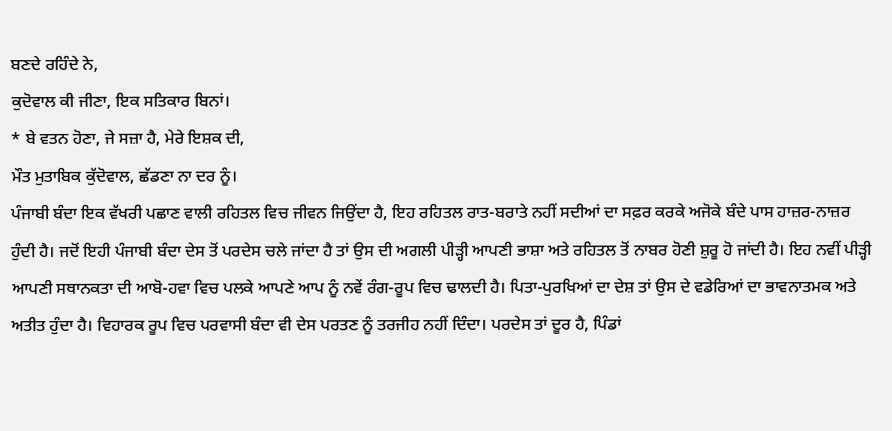ਬਣਦੇ ਰਹਿੰਦੇ ਨੇ,
ਕੁਦੋਵਾਲ ਕੀ ਜੀਣਾ, ਇਕ ਸਤਿਕਾਰ ਬਿਨਾਂ।
* ਬੇ ਵਤਨ ਹੋਣਾ, ਜੇ ਸਜ਼ਾ ਹੈ, ਮੇਰੇ ਇਸ਼ਕ ਦੀ,
ਮੌਤ ਮੁਤਾਬਿਕ ਕੁੱਦੋਵਾਲ, ਛੱਡਣਾ ਨਾ ਦਰ ਨੂੰ।
ਪੰਜਾਬੀ ਬੰਦਾ ਇਕ ਵੱਖਰੀ ਪਛਾਣ ਵਾਲੀ ਰਹਿਤਲ ਵਿਚ ਜੀਵਨ ਜਿਉਂਦਾ ਹੈ, ਇਹ ਰਹਿਤਲ ਰਾਤ-ਬਰਾਤੇ ਨਹੀਂ ਸਦੀਆਂ ਦਾ ਸਫ਼ਰ ਕਰਕੇ ਅਜੋਕੇ ਬੰਦੇ ਪਾਸ ਹਾਜ਼ਰ-ਨਾਜ਼ਰ ਹੁੰਦੀ ਹੈ। ਜਦੋਂ ਇਹੀ ਪੰਜਾਬੀ ਬੰਦਾ ਦੇਸ ਤੋਂ ਪਰਦੇਸ ਚਲੇ ਜਾਂਦਾ ਹੈ ਤਾਂ ਉਸ ਦੀ ਅਗਲੀ ਪੀੜ੍ਹੀ ਆਪਣੀ ਭਾਸ਼ਾ ਅਤੇ ਰਹਿਤਲ ਤੋਂ ਨਾਬਰ ਹੋਣੀ ਸ਼ੁਰੂ ਹੋ ਜਾਂਦੀ ਹੈ। ਇਹ ਨਵੀਂ ਪੀੜ੍ਹੀ ਆਪਣੀ ਸਥਾਨਕਤਾ ਦੀ ਆਬੋ-ਹਵਾ ਵਿਚ ਪਲਕੇ ਆਪਣੇ ਆਪ ਨੂੰ ਨਵੇਂ ਰੰਗ-ਰੂਪ ਵਿਚ ਢਾਲਦੀ ਹੈ। ਪਿਤਾ-ਪੁਰਖਿਆਂ ਦਾ ਦੇਸ਼ ਤਾਂ ਉਸ ਦੇ ਵਡੇਰਿਆਂ ਦਾ ਭਾਵਨਾਤਮਕ ਅਤੇ ਅਤੀਤ ਹੁੰਦਾ ਹੈ। ਵਿਹਾਰਕ ਰੂਪ ਵਿਚ ਪਰਵਾਸੀ ਬੰਦਾ ਵੀ ਦੇਸ ਪਰਤਣ ਨੂੰ ਤਰਜੀਹ ਨਹੀਂ ਦਿੰਦਾ। ਪਰਦੇਸ ਤਾਂ ਦੂਰ ਹੈ, ਪਿੰਡਾਂ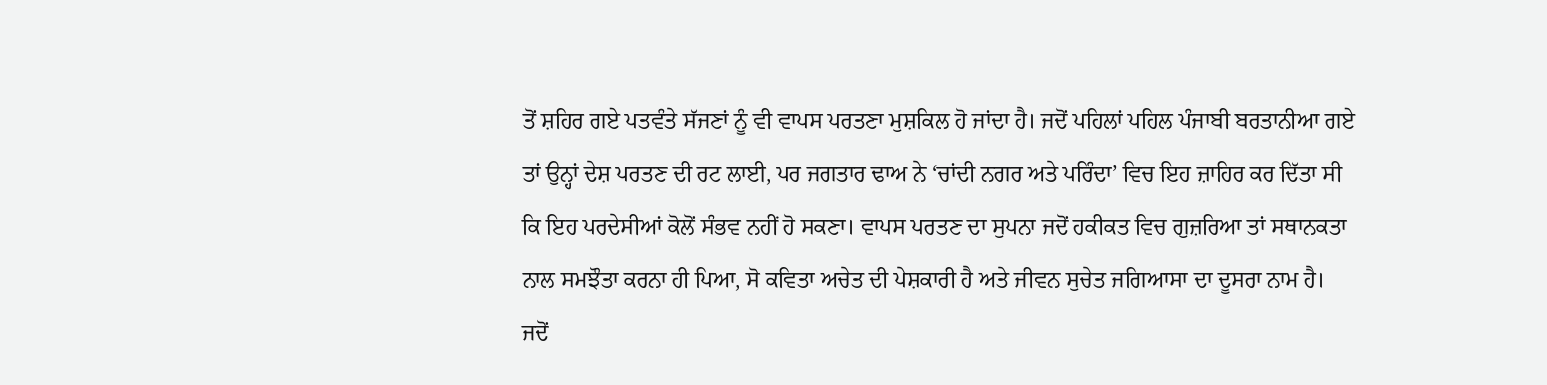ਤੋਂ ਸ਼ਹਿਰ ਗਏ ਪਤਵੰਤੇ ਸੱਜਣਾਂ ਨੂੰ ਵੀ ਵਾਪਸ ਪਰਤਣਾ ਮੁਸ਼ਕਿਲ ਹੋ ਜਾਂਦਾ ਹੈ। ਜਦੋਂ ਪਹਿਲਾਂ ਪਹਿਲ ਪੰਜਾਬੀ ਬਰਤਾਨੀਆ ਗਏ ਤਾਂ ਉਨ੍ਹਾਂ ਦੇਸ਼ ਪਰਤਣ ਦੀ ਰਟ ਲਾਈ, ਪਰ ਜਗਤਾਰ ਢਾਅ ਨੇ ‘ਚਾਂਦੀ ਨਗਰ ਅਤੇ ਪਰਿੰਦਾ’ ਵਿਚ ਇਹ ਜ਼ਾਹਿਰ ਕਰ ਦਿੱਤਾ ਸੀ ਕਿ ਇਹ ਪਰਦੇਸੀਆਂ ਕੋਲੋਂ ਸੰਭਵ ਨਹੀਂ ਹੋ ਸਕਣਾ। ਵਾਪਸ ਪਰਤਣ ਦਾ ਸੁਪਨਾ ਜਦੋਂ ਹਕੀਕਤ ਵਿਚ ਗੁਜ਼ਰਿਆ ਤਾਂ ਸਥਾਨਕਤਾ ਨਾਲ ਸਮਝੌਤਾ ਕਰਨਾ ਹੀ ਪਿਆ, ਸੋ ਕਵਿਤਾ ਅਚੇਤ ਦੀ ਪੇਸ਼ਕਾਰੀ ਹੈ ਅਤੇ ਜੀਵਨ ਸੁਚੇਤ ਜਗਿਆਸਾ ਦਾ ਦੂਸਰਾ ਨਾਮ ਹੈ।
ਜਦੋਂ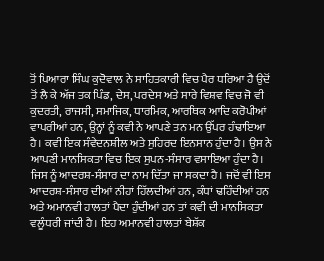ਤੋਂ ਪਿਆਰਾ ਸਿੰਘ ਕੁਦੋਵਾਲ ਨੇ ਸਾਹਿਤਕਾਰੀ ਵਿਚ ਪੈਰ ਧਰਿਆ ਹੈ ਉਦੋਂ ਤੋਂ ਲੈ ਕੇ ਅੱਜ ਤਕ ਪਿੰਡ, ਦੇਸ, ਪਰਦੇਸ ਅਤੇ ਸਾਰੇ ਵਿਸ਼ਵ ਵਿਚ ਜੋ ਵੀ ਕੁਦਰਤੀ, ਰਾਜਸੀ, ਸਮਾਜਿਕ, ਧਾਰਮਿਕ, ਆਰਥਿਕ ਆਦਿ ਕਰੋਪੀਆਂ ਵਾਪਰੀਆਂ ਹਨ, ਉਨ੍ਹਾਂ ਨੂੰ ਕਵੀ ਨੇ ਆਪਣੇ ਤਨ ਮਨ ਉੱਪਰ ਹੰਢਾਇਆ ਹੈ। ਕਵੀ ਇਕ ਸੰਵੇਦਨਸ਼ੀਲ ਅਤੇ ਸੁਹਿਰਦ ਇਨਸਾਨ ਹੁੰਦਾ ਹੈ। ਉਸ ਨੇ ਆਪਣੀ ਮਾਨਸਿਕਤਾ ਵਿਚ ਇਕ ਸੁਪਨ-ਸੰਸਾਰ ਵਸਾਇਆ ਹੁੰਦਾ ਹੈ। ਜਿਸ ਨੂੰ ਆਦਰਸ਼-ਸੰਸਾਰ ਦਾ ਨਾਮ ਦਿੱਤਾ ਜਾ ਸਕਦਾ ਹੈ। ਜਦੋਂ ਵੀ ਇਸ ਆਦਰਸ਼-ਸੰਸਾਰ ਦੀਆਂ ਨੀਹਾਂ ਹਿੱਲਦੀਆਂ ਹਨ, ਕੰਧਾਂ ਢਹਿੰਦੀਆਂ ਹਨ ਅਤੇ ਅਮਾਨਵੀ ਹਾਲਤਾਂ ਪੈਦਾ ਹੁੰਦੀਆਂ ਹਨ ਤਾਂ ਕਵੀ ਦੀ ਮਾਨਸਿਕਤਾ ਵਲੂੰਧਰੀ ਜਾਂਦੀ ਹੈ। ਇਹ ਅਮਾਨਵੀ ਹਾਲਤਾਂ ਬੇਸ਼ੱਕ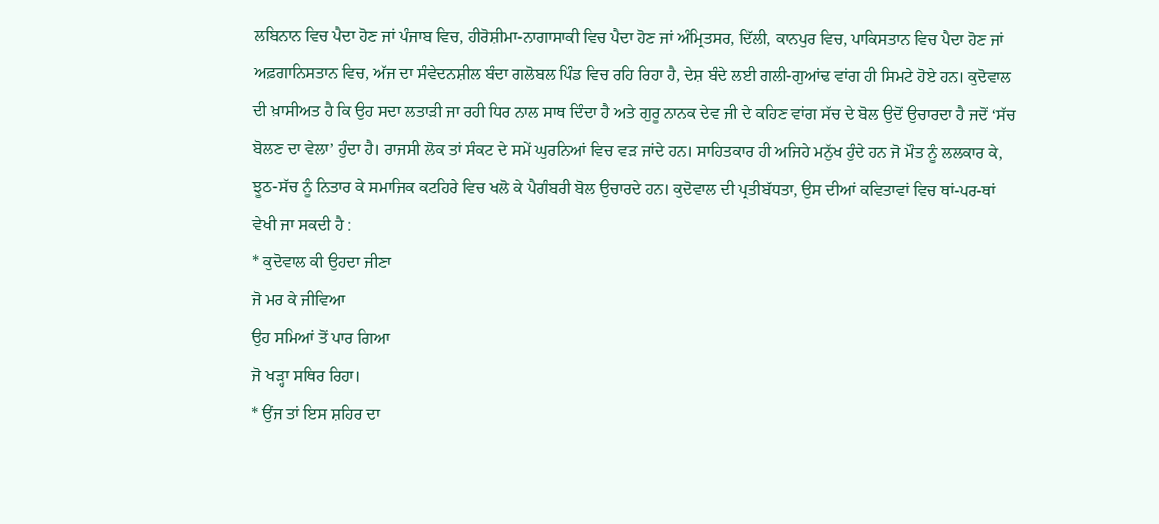ਲਬਿਨਾਨ ਵਿਚ ਪੈਦਾ ਹੋਣ ਜਾਂ ਪੰਜਾਬ ਵਿਚ, ਹੀਰੋਸ਼ੀਮਾ-ਨਾਗਾਸਾਕੀ ਵਿਚ ਪੈਦਾ ਹੋਣ ਜਾਂ ਅੰਮ੍ਰਿਤਸਰ, ਦਿੱਲੀ, ਕਾਨਪੁਰ ਵਿਚ, ਪਾਕਿਸਤਾਨ ਵਿਚ ਪੈਦਾ ਹੋਣ ਜਾਂ ਅਫ਼ਗਾਨਿਸਤਾਨ ਵਿਚ, ਅੱਜ ਦਾ ਸੰਵੇਦਨਸ਼ੀਲ ਬੰਦਾ ਗਲੋਬਲ ਪਿੰਡ ਵਿਚ ਰਹਿ ਰਿਹਾ ਹੈ, ਦੇਸ਼ ਬੰਦੇ ਲਈ ਗਲੀ-ਗੁਆਂਢ ਵਾਂਗ ਹੀ ਸਿਮਟੇ ਹੋਏ ਹਨ। ਕੁਦੋਵਾਲ ਦੀ ਖ਼ਾਸੀਅਤ ਹੈ ਕਿ ਉਹ ਸਦਾ ਲਤਾੜੀ ਜਾ ਰਹੀ ਧਿਰ ਨਾਲ ਸਾਥ ਦਿੰਦਾ ਹੈ ਅਤੇ ਗੁਰੂ ਨਾਨਕ ਦੇਵ ਜੀ ਦੇ ਕਹਿਣ ਵਾਂਗ ਸੱਚ ਦੇ ਬੋਲ ਉਦੋਂ ਉਚਾਰਦਾ ਹੈ ਜਦੋਂ ‘ਸੱਚ ਬੋਲਣ ਦਾ ਵੇਲਾ’ ਹੁੰਦਾ ਹੈ। ਰਾਜਸੀ ਲੋਕ ਤਾਂ ਸੰਕਟ ਦੇ ਸਮੇਂ ਘੁਰਨਿਆਂ ਵਿਚ ਵੜ ਜਾਂਦੇ ਹਨ। ਸਾਹਿਤਕਾਰ ਹੀ ਅਜਿਹੇ ਮਨੁੱਖ ਹੁੰਦੇ ਹਨ ਜੋ ਮੌਤ ਨੂੰ ਲਲਕਾਰ ਕੇ, ਝੂਠ-ਸੱਚ ਨੂੰ ਨਿਤਾਰ ਕੇ ਸਮਾਜਿਕ ਕਟਹਿਰੇ ਵਿਚ ਖਲੋ ਕੇ ਪੈਗੰਬਰੀ ਬੋਲ ਉਚਾਰਦੇ ਹਨ। ਕੁਦੋਵਾਲ ਦੀ ਪ੍ਰਤੀਬੱਧਤਾ, ਉਸ ਦੀਆਂ ਕਵਿਤਾਵਾਂ ਵਿਚ ਥਾਂ-ਪਰ-ਥਾਂ ਵੇਖੀ ਜਾ ਸਕਦੀ ਹੈ :
* ਕੁਦੋਵਾਲ ਕੀ ਉਹਦਾ ਜੀਣਾ
ਜੋ ਮਰ ਕੇ ਜੀਵਿਆ
ਉਹ ਸਮਿਆਂ ਤੋਂ ਪਾਰ ਗਿਆ
ਜੋ ਖੜ੍ਹਾ ਸਥਿਰ ਰਿਹਾ।
* ਉਂਜ ਤਾਂ ਇਸ ਸ਼ਹਿਰ ਦਾ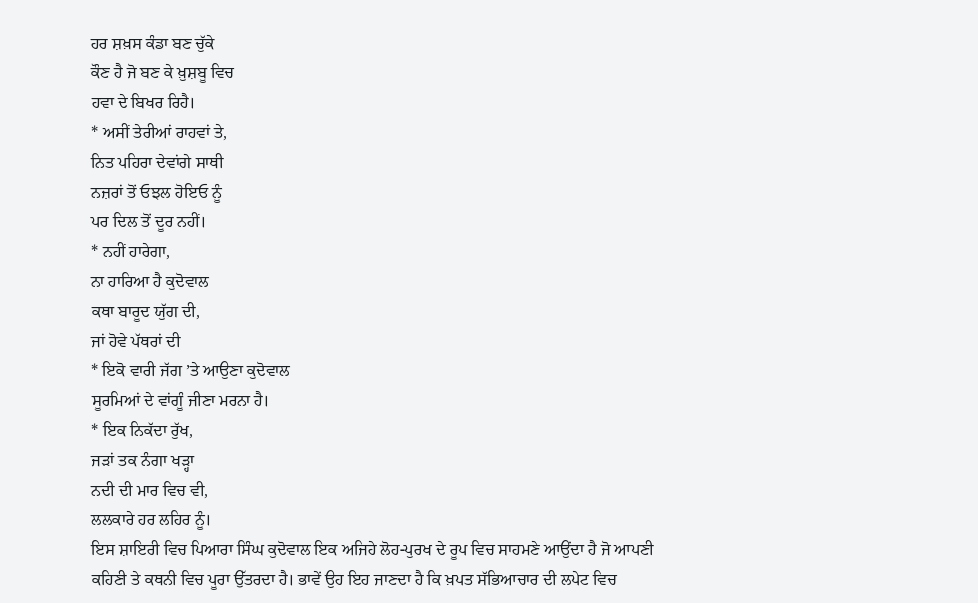ਹਰ ਸ਼ਖ਼ਸ ਕੰਡਾ ਬਣ ਚੁੱਕੇ
ਕੌਣ ਹੈ ਜੋ ਬਣ ਕੇ ਖ਼ੁਸ਼ਬੂ ਵਿਚ
ਹਵਾ ਦੇ ਬਿਖਰ ਰਿਹੈ।
* ਅਸੀਂ ਤੇਰੀਆਂ ਰਾਹਵਾਂ ਤੇ,
ਨਿਤ ਪਹਿਰਾ ਦੇਵਾਂਗੇ ਸਾਥੀ
ਨਜ਼ਰਾਂ ਤੋਂ ਓਝਲ ਹੋਇਓ ਨੂੰ
ਪਰ ਦਿਲ ਤੋਂ ਦੂਰ ਨਹੀਂ।
* ਨਹੀਂ ਹਾਰੇਗਾ,
ਨਾ ਹਾਰਿਆ ਹੈ ਕੁਦੋਵਾਲ
ਕਥਾ ਬਾਰੂਦ ਯੁੱਗ ਦੀ,
ਜਾਂ ਹੋਵੇ ਪੱਥਰਾਂ ਦੀ
* ਇਕੋ ਵਾਰੀ ਜੱਗ ’ਤੇ ਆਉਣਾ ਕੁਦੋਵਾਲ
ਸੂਰਮਿਆਂ ਦੇ ਵਾਂਗੂੰ ਜੀਣਾ ਮਰਨਾ ਹੈ।
* ਇਕ ਨਿਕੱਦਾ ਰੁੱਖ,
ਜੜਾਂ ਤਕ ਨੰਗਾ ਖੜ੍ਹਾ
ਨਦੀ ਦੀ ਮਾਰ ਵਿਚ ਵੀ,
ਲਲਕਾਰੇ ਹਰ ਲਹਿਰ ਨੂੰ।
ਇਸ ਸ਼ਾਇਰੀ ਵਿਚ ਪਿਆਰਾ ਸਿੰਘ ਕੁਦੋਵਾਲ ਇਕ ਅਜਿਹੇ ਲੋਹ-ਪੁਰਖ ਦੇ ਰੂਪ ਵਿਚ ਸਾਹਮਣੇ ਆਉਂਦਾ ਹੈ ਜੋ ਆਪਣੀ ਕਹਿਣੀ ਤੇ ਕਥਨੀ ਵਿਚ ਪੂਰਾ ਉੱਤਰਦਾ ਹੈ। ਭਾਵੇਂ ਉਹ ਇਹ ਜਾਣਦਾ ਹੈ ਕਿ ਖ਼ਪਤ ਸੱਭਿਆਚਾਰ ਦੀ ਲਪੇਟ ਵਿਚ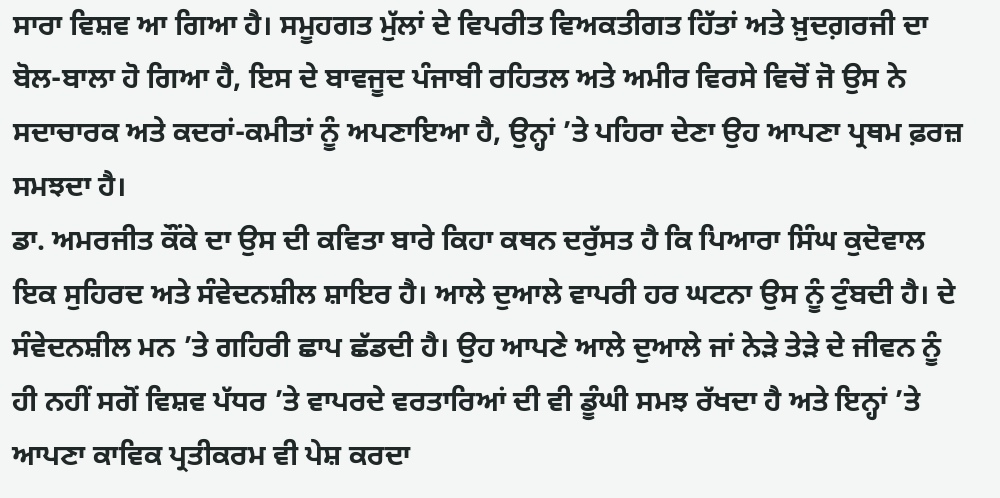ਸਾਰਾ ਵਿਸ਼ਵ ਆ ਗਿਆ ਹੈ। ਸਮੂਹਗਤ ਮੁੱਲਾਂ ਦੇ ਵਿਪਰੀਤ ਵਿਅਕਤੀਗਤ ਹਿੱਤਾਂ ਅਤੇ ਖ਼ੁਦਗ਼ਰਜੀ ਦਾ ਬੋਲ-ਬਾਲਾ ਹੋ ਗਿਆ ਹੈ, ਇਸ ਦੇ ਬਾਵਜੂਦ ਪੰਜਾਬੀ ਰਹਿਤਲ ਅਤੇ ਅਮੀਰ ਵਿਰਸੇ ਵਿਚੋਂ ਜੋ ਉਸ ਨੇ ਸਦਾਚਾਰਕ ਅਤੇ ਕਦਰਾਂ-ਕਮੀਤਾਂ ਨੂੰ ਅਪਣਾਇਆ ਹੈ, ਉਨ੍ਹਾਂ ’ਤੇ ਪਹਿਰਾ ਦੇਣਾ ਉਹ ਆਪਣਾ ਪ੍ਰਥਮ ਫ਼ਰਜ਼ ਸਮਝਦਾ ਹੈ।
ਡਾ. ਅਮਰਜੀਤ ਕੌਂਕੇ ਦਾ ਉਸ ਦੀ ਕਵਿਤਾ ਬਾਰੇ ਕਿਹਾ ਕਥਨ ਦਰੁੱਸਤ ਹੈ ਕਿ ਪਿਆਰਾ ਸਿੰਘ ਕੁਦੋਵਾਲ ਇਕ ਸੁਹਿਰਦ ਅਤੇ ਸੰਵੇਦਨਸ਼ੀਲ ਸ਼ਾਇਰ ਹੈ। ਆਲੇ ਦੁਆਲੇ ਵਾਪਰੀ ਹਰ ਘਟਨਾ ਉਸ ਨੂੰ ਟੁੰਬਦੀ ਹੈ। ਦੇ ਸੰਵੇਦਨਸ਼ੀਲ ਮਨ ’ਤੇ ਗਹਿਰੀ ਛਾਪ ਛੱਡਦੀ ਹੈ। ਉਹ ਆਪਣੇ ਆਲੇ ਦੁਆਲੇ ਜਾਂ ਨੇੜੇ ਤੇੜੇ ਦੇ ਜੀਵਨ ਨੂੰ ਹੀ ਨਹੀਂ ਸਗੋਂ ਵਿਸ਼ਵ ਪੱਧਰ ’ਤੇ ਵਾਪਰਦੇ ਵਰਤਾਰਿਆਂ ਦੀ ਵੀ ਡੂੰਘੀ ਸਮਝ ਰੱਖਦਾ ਹੈ ਅਤੇ ਇਨ੍ਹਾਂ ’ਤੇ ਆਪਣਾ ਕਾਵਿਕ ਪ੍ਰਤੀਕਰਮ ਵੀ ਪੇਸ਼ ਕਰਦਾ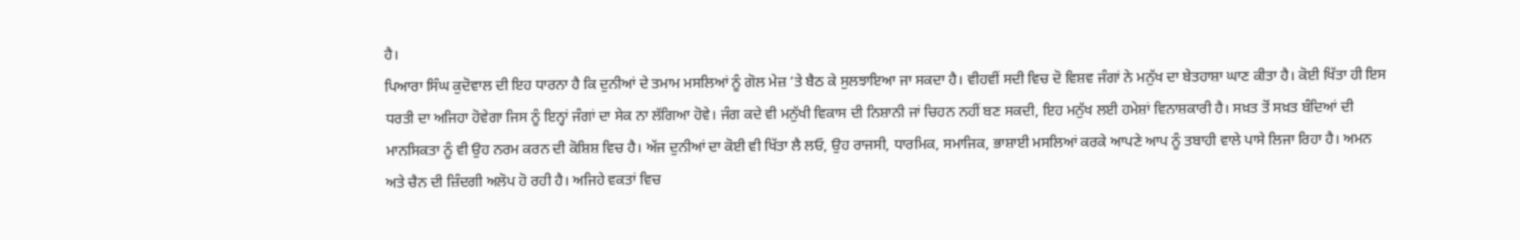ਹੈ।
ਪਿਆਰਾ ਸਿੰਘ ਕੁਦੋਵਾਲ ਦੀ ਇਹ ਧਾਰਨਾ ਹੈ ਕਿ ਦੁਨੀਆਂ ਦੇ ਤਮਾਮ ਮਸਲਿਆਂ ਨੂੰ ਗੋਲ ਮੇਜ਼ ’ਤੇ ਬੈਠ ਕੇ ਸੁਲਝਾਇਆ ਜਾ ਸਕਦਾ ਹੈ। ਵੀਹਵੀਂ ਸਦੀ ਵਿਚ ਦੋ ਵਿਸ਼ਵ ਜੰਗਾਂ ਨੇ ਮਨੁੱਖ ਦਾ ਬੇਤਹਾਸ਼ਾ ਘਾਣ ਕੀਤਾ ਹੈ। ਕੋਈ ਖਿੱਤਾ ਹੀ ਇਸ ਧਰਤੀ ਦਾ ਅਜਿਹਾ ਹੋਵੇਗਾ ਜਿਸ ਨੂੰ ਇਨ੍ਹਾਂ ਜੰਗਾਂ ਦਾ ਸੇਕ ਨਾ ਲੱਗਿਆ ਹੋਵੇ। ਜੰਗ ਕਦੇ ਵੀ ਮਨੁੱਖੀ ਵਿਕਾਸ ਦੀ ਨਿਸ਼ਾਨੀ ਜਾਂ ਚਿਹਨ ਨਹੀਂ ਬਣ ਸਕਦੀ, ਇਹ ਮਨੁੱਖ ਲਈ ਹਮੇਸ਼ਾਂ ਵਿਨਾਸ਼ਕਾਰੀ ਹੈ। ਸਖ਼ਤ ਤੋਂ ਸਖ਼ਤ ਬੰਦਿਆਂ ਦੀ ਮਾਨਸਿਕਤਾ ਨੂੰ ਵੀ ਉਹ ਨਰਮ ਕਰਨ ਦੀ ਕੋਸ਼ਿਸ਼ ਵਿਚ ਹੈ। ਅੱਜ ਦੁਨੀਆਂ ਦਾ ਕੋਈ ਵੀ ਖਿੱਤਾ ਲੈ ਲਓ, ਉਹ ਰਾਜਸੀ, ਧਾਰਮਿਕ, ਸਮਾਜਿਕ, ਭਾਸ਼ਾਈ ਮਸਲਿਆਂ ਕਰਕੇ ਆਪਣੇ ਆਪ ਨੂੰ ਤਬਾਹੀ ਵਾਲੇ ਪਾਸੇ ਲਿਜਾ ਰਿਹਾ ਹੈ। ਅਮਨ ਅਤੇ ਚੈਨ ਦੀ ਜ਼ਿੰਦਗੀ ਅਲੋਪ ਹੋ ਰਹੀ ਹੈ। ਅਜਿਹੇ ਵਕਤਾਂ ਵਿਚ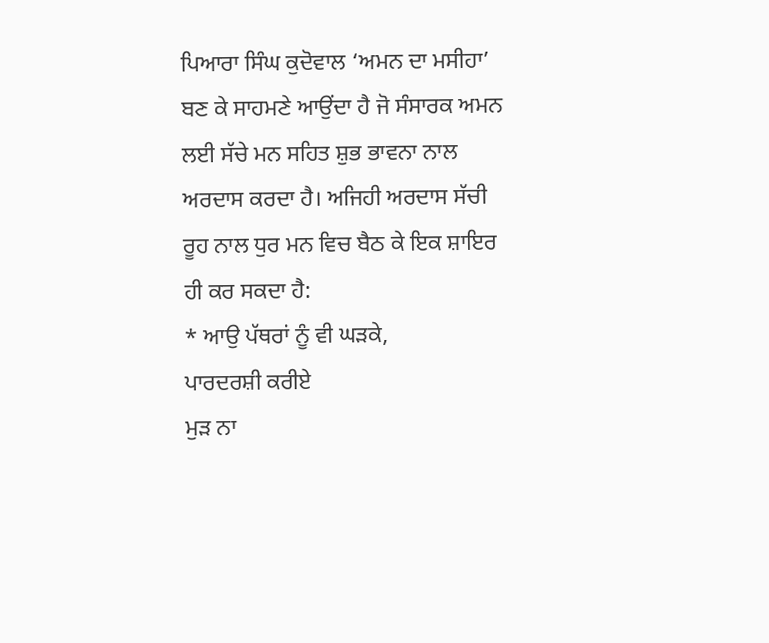ਪਿਆਰਾ ਸਿੰਘ ਕੁਦੋਵਾਲ ‘ਅਮਨ ਦਾ ਮਸੀਹਾ’ ਬਣ ਕੇ ਸਾਹਮਣੇ ਆਉਂਦਾ ਹੈ ਜੋ ਸੰਸਾਰਕ ਅਮਨ ਲਈ ਸੱਚੇ ਮਨ ਸਹਿਤ ਸ਼ੁਭ ਭਾਵਨਾ ਨਾਲ ਅਰਦਾਸ ਕਰਦਾ ਹੈ। ਅਜਿਹੀ ਅਰਦਾਸ ਸੱਚੀ ਰੂਹ ਨਾਲ ਧੁਰ ਮਨ ਵਿਚ ਬੈਠ ਕੇ ਇਕ ਸ਼ਾਇਰ ਹੀ ਕਰ ਸਕਦਾ ਹੈ:
* ਆਉ ਪੱਥਰਾਂ ਨੂੰ ਵੀ ਘੜਕੇ,
ਪਾਰਦਰਸ਼ੀ ਕਰੀਏ
ਮੁੜ ਨਾ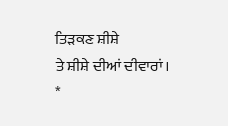ਤਿੜਕਣ ਸ਼ੀਸ਼ੇ
ਤੇ ਸ਼ੀਸ਼ੇ ਦੀਆਂ ਦੀਵਾਰਾਂ।
*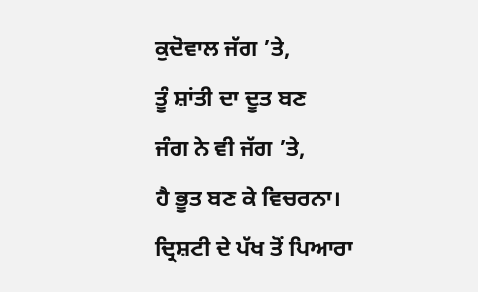ਕੁਦੋਵਾਲ ਜੱਗ ’ਤੇ,
ਤੂੰ ਸ਼ਾਂਤੀ ਦਾ ਦੂਤ ਬਣ
ਜੰਗ ਨੇ ਵੀ ਜੱਗ ’ਤੇ,
ਹੈ ਭੂਤ ਬਣ ਕੇ ਵਿਚਰਨਾ।
ਦ੍ਰਿਸ਼ਟੀ ਦੇ ਪੱਖ ਤੋਂ ਪਿਆਰਾ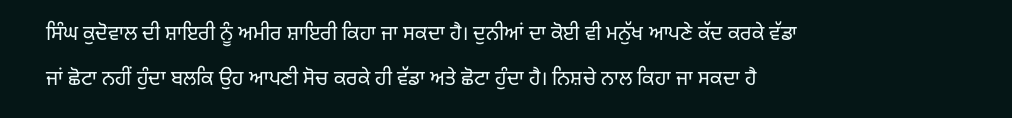ਸਿੰਘ ਕੁਦੋਵਾਲ ਦੀ ਸ਼ਾਇਰੀ ਨੂੰ ਅਮੀਰ ਸ਼ਾਇਰੀ ਕਿਹਾ ਜਾ ਸਕਦਾ ਹੈ। ਦੁਨੀਆਂ ਦਾ ਕੋਈ ਵੀ ਮਨੁੱਖ ਆਪਣੇ ਕੱਦ ਕਰਕੇ ਵੱਡਾ ਜਾਂ ਛੋਟਾ ਨਹੀਂ ਹੁੰਦਾ ਬਲਕਿ ਉਹ ਆਪਣੀ ਸੋਚ ਕਰਕੇ ਹੀ ਵੱਡਾ ਅਤੇ ਛੋਟਾ ਹੁੰਦਾ ਹੈ। ਨਿਸ਼ਚੇ ਨਾਲ ਕਿਹਾ ਜਾ ਸਕਦਾ ਹੈ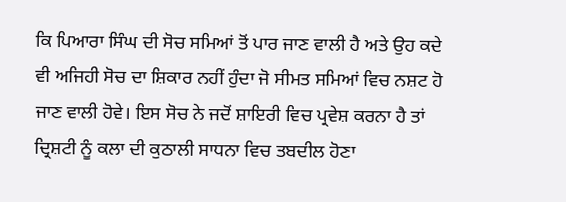ਕਿ ਪਿਆਰਾ ਸਿੰਘ ਦੀ ਸੋਚ ਸਮਿਆਂ ਤੋਂ ਪਾਰ ਜਾਣ ਵਾਲੀ ਹੈ ਅਤੇ ਉਹ ਕਦੇ ਵੀ ਅਜਿਹੀ ਸੋਚ ਦਾ ਸ਼ਿਕਾਰ ਨਹੀਂ ਹੁੰਦਾ ਜੋ ਸੀਮਤ ਸਮਿਆਂ ਵਿਚ ਨਸ਼ਟ ਹੋ ਜਾਣ ਵਾਲੀ ਹੋਵੇ। ਇਸ ਸੋਚ ਨੇ ਜਦੋਂ ਸ਼ਾਇਰੀ ਵਿਚ ਪ੍ਰਵੇਸ਼ ਕਰਨਾ ਹੈ ਤਾਂ ਦ੍ਰਿਸ਼ਟੀ ਨੂੰ ਕਲਾ ਦੀ ਕੁਠਾਲੀ ਸਾਧਨਾ ਵਿਚ ਤਬਦੀਲ ਹੋਣਾ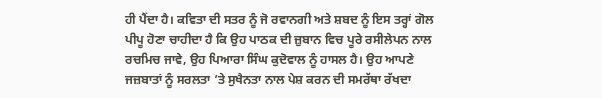ਹੀ ਪੈਂਦਾ ਹੈ। ਕਵਿਤਾ ਦੀ ਸਤਰ ਨੂੰ ਜੋ ਰਵਾਨਗੀ ਅਤੇ ਸ਼ਬਦ ਨੂੰ ਇਸ ਤਰ੍ਹਾਂ ਗੋਲ ਪੀਪੂ ਹੋਣਾ ਚਾਹੀਦਾ ਹੈ ਕਿ ਉਹ ਪਾਠਕ ਦੀ ਜ਼ੁਬਾਨ ਵਿਚ ਪੂਰੇ ਰਸੀਲੇਪਨ ਨਾਲ ਰਚਮਿਚ ਜਾਵੇ, ਉਹ ਪਿਆਰਾ ਸਿੰਘ ਕੁਦੋਵਾਲ ਨੂੰ ਹਾਸਲ ਹੈ। ਉਹ ਆਪਣੇ ਜਜ਼ਬਾਤਾਂ ਨੂੰ ਸਰਲਤਾ ’ਤੇ ਸੁਖੈਨਤਾ ਨਾਲ ਪੇਸ਼ ਕਰਨ ਦੀ ਸਮਰੱਥਾ ਰੱਖਦਾ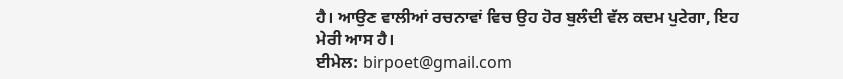ਹੈ। ਆਉਣ ਵਾਲੀਆਂ ਰਚਨਾਵਾਂ ਵਿਚ ਉਹ ਹੋਰ ਬੁਲੰਦੀ ਵੱਲ ਕਦਮ ਪੁਟੇਗਾ, ਇਹ ਮੇਰੀ ਆਸ ਹੈ।
ਈਮੇਲ: birpoet@gmail.com